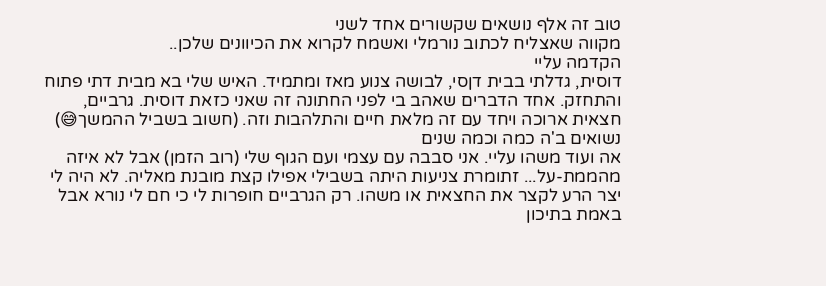טוב זה אלף נושאים שקשורים אחד לשני
מקווה שאצליח לכתוב נורמלי ואשמח לקרוא את הכיוונים שלכן..
הקדמה עליי
דוסית, גדלתי בבית דןסי, לבושה צנוע מאז ומתמיד. האיש שלי בא מבית דתי פתוח והתחזק. אחד הדברים שאהב בי לפני החתונה זה שאני כזאת דוסית. גרביים, חצאית ארוכה ויחד עם זה מלאת חיים והתלהבות וזה. (חשוב בשביל ההמשך😅)
נשואים ב'ה כמה וכמה שנים
אה ועוד משהו עליי. אני סבבה עם עצמי ועם הגוף שלי (רוב הזמן) אבל לא איזה מהממת-על... זתומרת צניעות היתה בשבילי אפילו קצת מובנת מאליה. לא היה לי יצר הרע לקצר את החצאית או משהו. רק הגרביים חופרות לי כי חם לי נורא אבל באמת בתיכון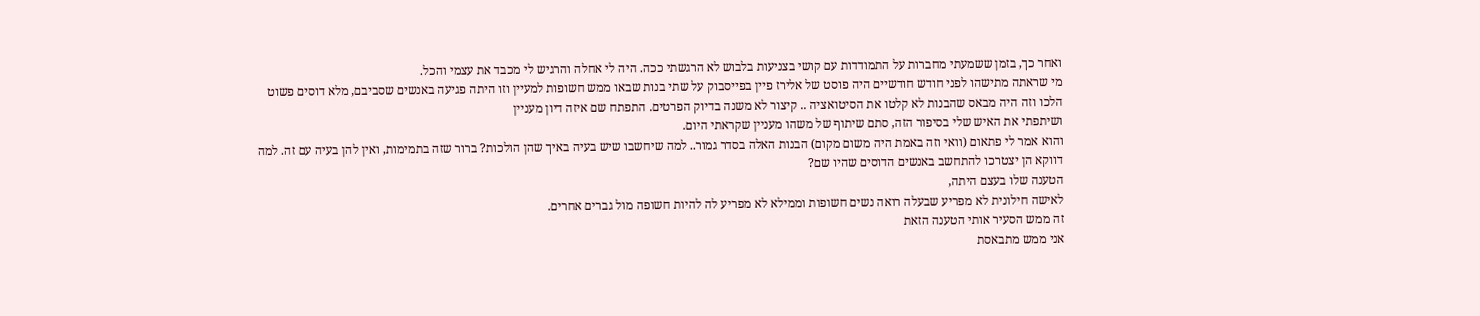ואחר כך, בזמן ששמעתי מחברות על התמודדות עם קושי בצניעות בלבוש לא הרגשתי ככה. היה לי אחלה והרגיש לי מכבד את עצמי והכל.
מי שראתה מתישהו לפני חודש חודשיים היה פוסט של אלירז פיין בפייסבוק על שתי בנות שבאו ממש חשופות למעיין וזו היתה פגיעה באנשים שסביבם, מלא דוסים פשוט הלכו וזה היה מבאס שהבנות לא קלטו את הסיטואציה .. קיצור לא משנה בדיוק הפרטים. התפתח שם איזה דיון מעניין
ושיתפתי את האיש שלי בסיפור הזה, סתם שיתוף של משהו מעניין שקראתי היום.
והוא אמר לי פתאום (וואי וזה באמת היה משום מקום) הבנות האלה בסדר גמור.. למה שיחשבו שיש בעיה באיך שהן הולכות? ברור שזה בתמימות, ואין להן בעיה עם זה. למה דווקא הן יצטרכו להתחשב באנשים הדוסים שהיו שם?
הטענה שלו בעצם היתה,
לאישה חילונית לא מפריע שבעלה רואה נשים חשופות וממילא לא מפריע לה להיות חשופה מול גברים אחרים.
זה ממש הסעיר אותי הטענה הזאת
אני ממש מתבאסת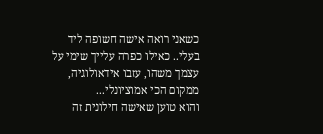כשאני רואה אישה חשופה ליד בעלי.. כאילו כפרה עלייך שימי על עצמך משהו, עזבו אידאולוגיה, ממקום הכי אמוציונלי...
והוא טוען שאישה חילונית זה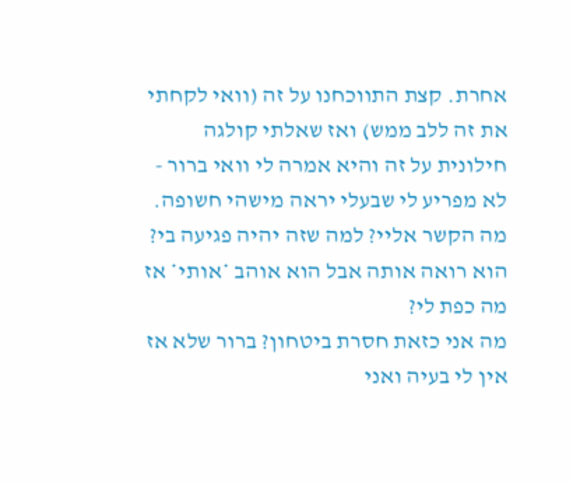אחרת. קצת התווכחנו על זה (וואי לקחתי את זה ללב ממש) ואז שאלתי קולגה חילונית על זה והיא אמרה לי וואי ברור -
לא מפריע לי שבעלי יראה מישהי חשופה. מה הקשר אליי? למה שזה יהיה פגיעה בי?
הוא רואה אותה אבל הוא אוהב *אותי* אז מה כפת לי?
מה אני כזאת חסרת ביטחון? ברור שלא אז אין לי בעיה ואני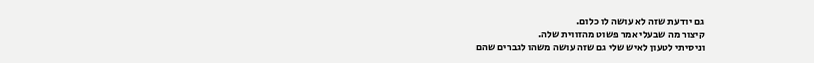גם יודעת שזה לא עושה לו כלום.
קיצור מה שבעלי אמר פשוט מהזווית שלה.
וניסיתי לטעון לאיש שלי גם שזה עושה משהו לגברים שהם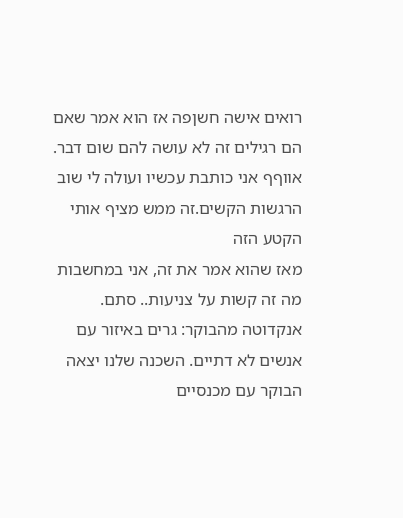רואים אישה חשןפה אז הוא אמר שאם הם רגילים זה לא עושה להם שום דבר.
אווףף אני כותבת עכשיו ועולה לי שוב הרגשות הקשים.זה ממש מציף אותי הקטע הזה
מאז שהוא אמר את זה, אני במחשבות מה זה קשות על צניעות.. סתם. אנקדוטה מהבוקר: גרים באיזור עם אנשים לא דתיים. השכנה שלנו יצאה הבוקר עם מכנסיים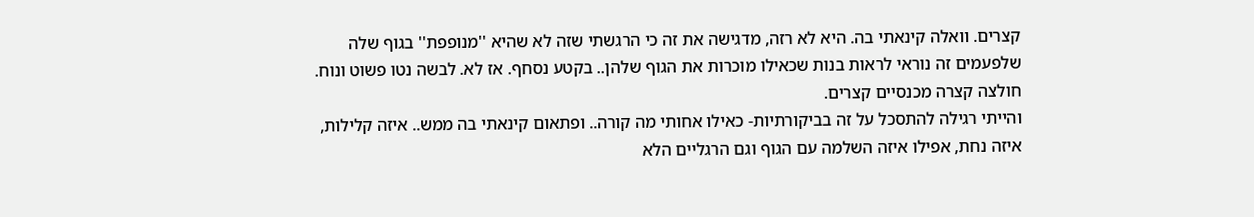קצרים. וואלה קינאתי בה. היא לא רזה, מדגישה את זה כי הרגשתי שזה לא שהיא ''מנופפת'' בגוף שלה שלפעמים זה נוראי לראות בנות שכאילו מוכרות את הגוף שלהן.. בקטע נסחף. אז לא. לבשה נטו פשוט ונוח. חולצה קצרה מכנסיים קצרים.
והייתי רגילה להתסכל על זה בביקורתיות- כאילו אחותי מה קורה.. ופתאום קינאתי בה ממש.. איזה קלילות, איזה נחת, אפילו איזה השלמה עם הגוף וגם הרגליים הלא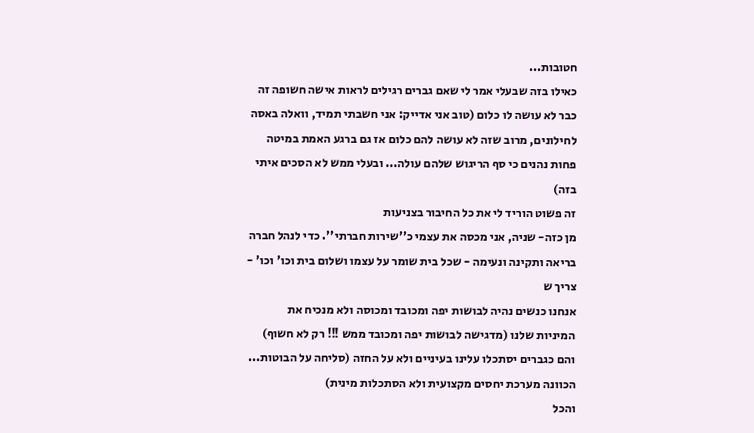חטובות...
כאילו בזה שבעלי אמר לי שאם גברים רגילים לראות אישה חשופה זה כבר לא עושה לו כלום (טוב אני אדייק: אני חשבתי תמיד, וואלה באסה לחילונים, מרוב שזה לא עושה להם כלום אז גם ברגע האמת במיטה פחות נהנים כי סף הריגוש שלהם עולה... ובעלי ממש לא הסכים איתי בזה)
זה פשוט הוריד לי את כל החיבור בצניעות
מן כזה- שניה, אני מכסה את עצמי כ''שירות חברתי''. כדי לנהל חברה בריאה ותקינה ונעימה - שכל בית שומר על עצמו ושלום בית וכו' וכו' - צריך ש
אנחנו כנשים נהיה לבושות יפה ומכובד ומכוסה ולא מנכיח את המיניות שלנו (מדגישה לבושות יפה ומכובד ממש !!! רק לא חשוף)
והם כגברים יסתכלו עלינו בעיניים ולא על החזה (סליחה על הבוטות... הכוונה מערכת יחסים מקצועית ולא הסתכלות מינית)
והכל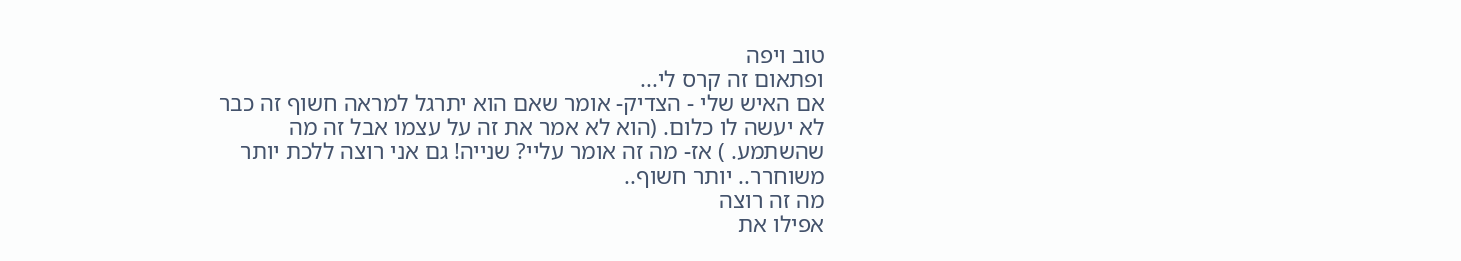טוב ויפה
ופתאום זה קרס לי...
אם האיש שלי - הצדיק- אומר שאם הוא יתרגל למראה חשוף זה כבר לא יעשה לו כלום. (הוא לא אמר את זה על עצמו אבל זה מה שהשתמע. ) אז- מה זה אומר עליי? שנייה! גם אני רוצה ללכת יותר משוחרר.. יותר חשוף..
מה זה רוצה
אפילו את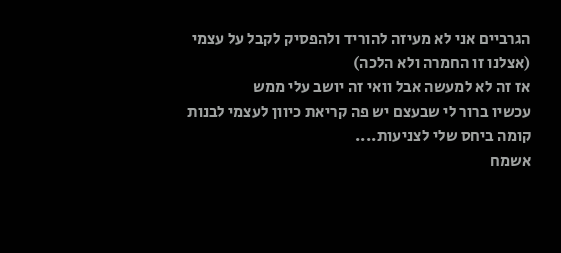הגרביים אני לא מעיזה להוריד ולהפסיק לקבל על עצמי (אצלנו זו החמרה ולא הלכה)
אז זה לא למעשה אבל וואי זה יושב עלי ממש
עכשיו ברור לי שבעצם יש פה קריאת כיוון לעצמי לבנות קומה ביחס שלי לצניעות....
אשמח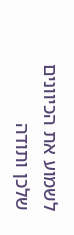לשמוע את הכיוונים שלכן ותודה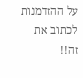על ההזדמנות לכתוב את זה!!